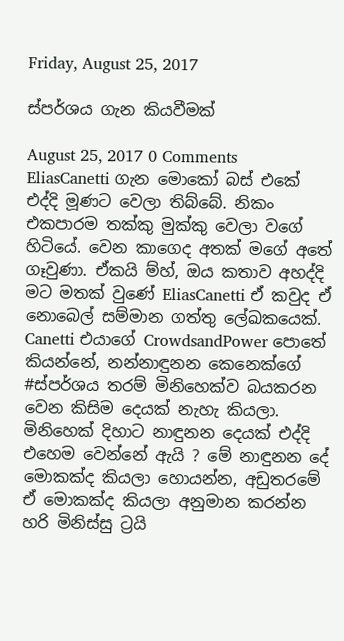Friday, August 25, 2017

ස්පර්ශය ගැන කියවීමක්

August 25, 2017 0 Comments
EliasCanetti ගැන මොකෝ බස් එකේ එද්දි මූණට වෙලා තිබ්බේ. නිකං එකපාරම තක්කු මුක්කු වෙලා වගේ හිටියේ. වෙන කාගෙද අතක් මගේ අතේ ගෑවුණා. ඒකයි ම්හ්, ඔය කතාව අහද්දි මට මතක් වුණේ EliasCanetti ඒ කවුද ඒ නොබෙල් සම්මාන ගත්තු ලේඛකයෙක්. Canetti එයාගේ CrowdsandPower පොතේ කියන්නේ, නන්නාඳුනන කෙනෙක්ගේ #ස්පර්ශය තරම් මිනිහෙක්ව බයකරන වෙන කිසිම දෙයක් නැහැ කියලා. මිනිහෙක් දිහාට නාඳුනන දෙයක් එද්දි එහෙම වෙන්නේ ඇයි ? මේ නාඳුනන දේ මොකක්ද කියලා හොයන්න, අඩුතරමේ ඒ මොකක්ද කියලා අනුමාන කරන්න හරි මිනිස්සු ට්‍රයි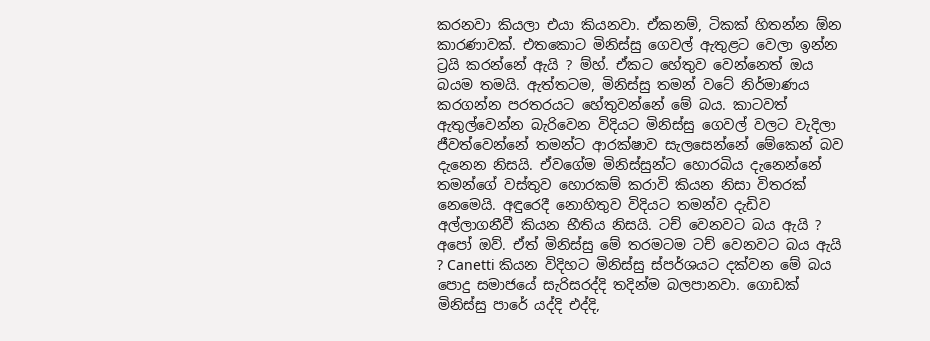කරනවා කියලා එයා කියනවා. ඒකනම්, ටිකක් හිතන්න ඕන කාරණාවක්. එතකොට මිනිස්සු ගෙවල් ඇතුළට වෙලා ඉන්න ට්‍රයි කරන්නේ ඇයි ? ම්හ්. ඒකට හේතුව වෙන්නෙත් ඔය බයම තමයි. ඇත්තටම, මිනිස්සු තමන් වටේ නිර්මාණය කරගන්න පරතරයට හේතුවන්නේ මේ බය. කාටවත් ඇතුල්වෙන්න බැරිවෙන විදියට මිනිස්සු ගෙවල් වලට වැදිලා ජීවත්වෙන්නේ තමන්ට ආරක්ෂාව සැලසෙන්නේ මේකෙන් බව දැනෙන නිසයි. ඒවගේම මිනිස්සුන්ට හොරබිය දැනෙන්නේ තමන්ගේ වස්තුව හොරකම් කරාවි කියන නිසා විතරක් නෙමෙයි. අඳුරෙදී නොහිතුව විදියට තමන්ව දැඩිව අල්ලාගනීවී කියන භීතිය නිසයි. ටච් වෙනවට බය ඇයි ? අපෝ ඔව්. ඒත් මිනිස්සු මේ තරමටම ටච් වෙනවට බය ඇයි ? Canetti කියන විදිහට මිනිස්සු ස්පර්ශයට දක්වන මේ බය පොදු සමාජයේ සැරිසරද්දි තදින්ම බලපානවා. ගොඩක් මිනිස්සු පාරේ යද්දි එද්දි,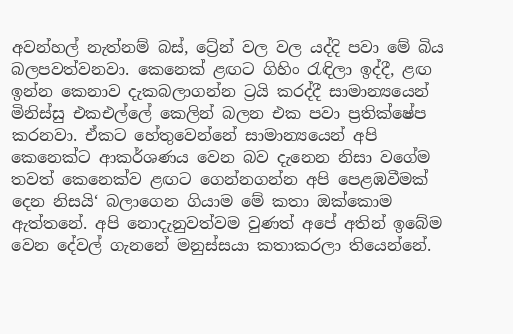අවන්හල් නැත්නම් බස්, ට්‍රේන් වල වල යද්දි පවා මේ බිය බලපවත්වනවා. කෙනෙක් ළඟට ගිහිං රැඳිලා ඉද්දී, ළඟ ඉන්න කෙනාව දැකබලාගන්න ට්‍රයි කරද්දී සාමාන්‍යයෙන් මිනිස්සු එකඑල්ලේ කෙලින් බලන එක පවා ප්‍රතික්ෂේප කරනවා. ඒකට හේතුවෙන්නේ සාමාන්‍යයෙන් අපි කෙනෙක්ට ආකර්ශණය වෙන බව දැනෙන නිසා වගේම තවත් කෙනෙක්ව ළඟට ගෙන්නගන්න අපි පෙළඹවීමක් දෙන නිසයි‘ බලාගෙන ගියාම මේ කතා ඔක්කොම ඇත්තනේ. අපි නොදැනුවත්වම වුණත් අපේ අතින් ඉබේම වෙන දේවල් ගැනනේ මනුස්සයා කතාකරලා තියෙන්නේ.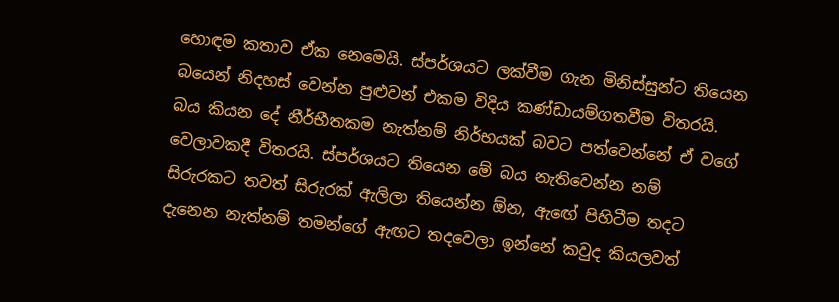හොඳම කතාව ඒක නෙමෙයි. ස්පර්ශයට ලක්වීම ගැන මිනිස්සුන්ට තියෙන බයෙන් නිදහස් වෙන්න පුළුවන් එකම විදිය කණ්ඩායම්ගතවීම විතරයි. බය කියන දේ නීර්භීතකම නැත්නම් නිර්භයක් බවට පත්වෙන්නේ ඒ වගේ වෙලාවකදී විතරයි. ස්පර්ශයට තියෙන මේ බය නැතිවෙන්න නම් සිරුරකට තවත් සිරුරක් ඇලිලා තියෙන්න ඕන, ඇඟේ පිහිටීම තදට දැනෙන නැත්නම් තමන්ගේ ඇඟට තදවෙලා ඉන්නේ කවුද කියලවත්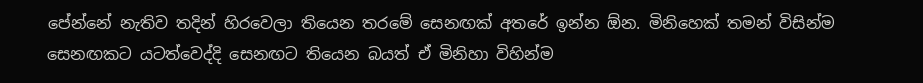පේන්නේ නැතිව තදින් හිරවෙලා තියෙන තරමේ සෙනඟක් අතරේ ඉන්න ඕන. මිනිහෙක් තමන් විසින්ම සෙනඟකට යටත්වෙද්දි සෙනඟට තියෙන බයත් ඒ මිනිහා විහින්ම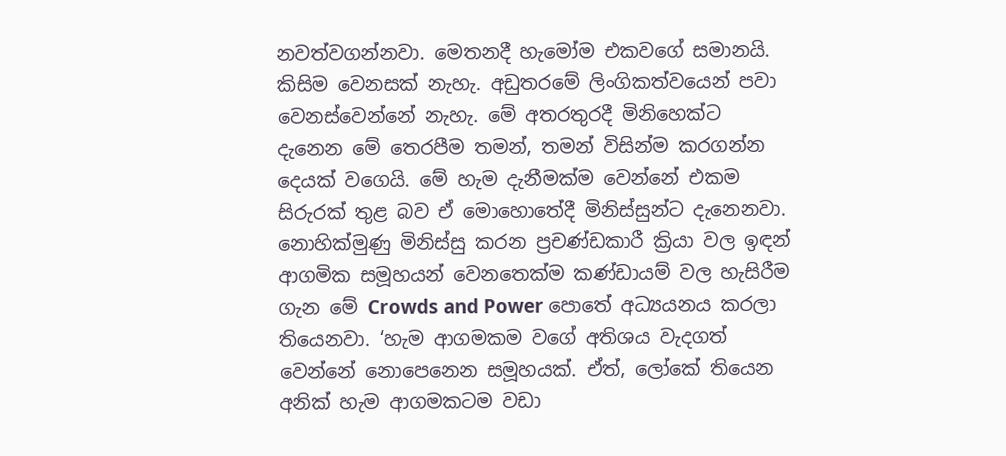නවත්වගන්නවා. මෙතනදී හැමෝම එකවගේ සමානයි. කිසිම වෙනසක් නැහැ. අඩුතරමේ ලිංගිකත්වයෙන් පවා වෙනස්වෙන්නේ නැහැ. මේ අතරතුරදී මිනිහෙක්ට දැනෙන මේ තෙරපීම තමන්, තමන් විසින්ම කරගන්න දෙයක් වගෙයි. මේ හැම දැනීමක්ම වෙන්නේ එකම සිරුරක් තුළ බව ඒ මොහොතේදී මිනිස්සුන්ට දැනෙනවා. නොහික්මුණු මිනිස්සු කරන ප්‍රචණ්ඩකාරී ක්‍රියා වල ඉඳන් ආගමික සමූහයන් වෙනතෙක්ම කණ්ඩායම් වල හැසිරීම ගැන මේ Crowds and Power පොතේ අධ්‍යයනය කරලා තියෙනවා. ‘හැම ආගමකම වගේ අතිශය වැදගත් වෙන්නේ නොපෙනෙන සමූහයක්. ඒත්, ලෝකේ තියෙන අනික් හැම ආගමකටම වඩා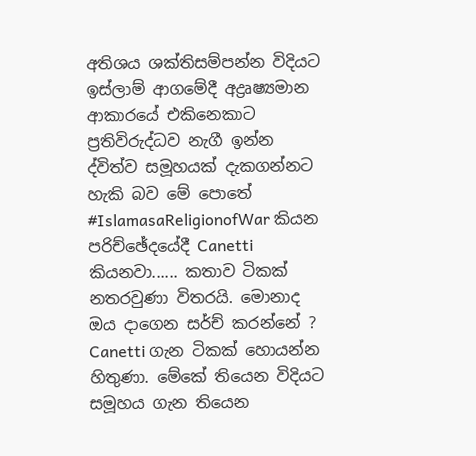අතිශය ශක්තිසම්පන්න විදියට ඉස්ලාම් ආගමේදී අද්‍රෘෂ්‍යමාන ආකාරයේ එකිනෙකාට ප්‍රතිවිරුද්ධව නැගී ඉන්න ද්විත්ව සමූහයක් දැකගන්නට හැකි බව මේ පොතේ #IslamasaReligionofWar කියන පරිච්ඡේදයේදී Canetti කියනවා...... කතාව ටිකක් නතරවුණා විතරයි. මොනාද ඔය දාගෙන සර්ච් කරන්නේ ? Canetti ගැන ටිකක් හොයන්න හිතුණා. මේකේ තියෙන විදියට සමූහය ගැන තියෙන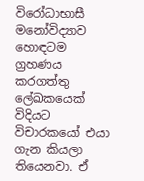විරෝධාභාසී මනෝවිද්‍යාව හොඳටම ග්‍රහණය කරගත්තු ලේඛකයෙක් විදියට විචාරකයෝ එයා ගැන කියලා තියෙනවා. ඒ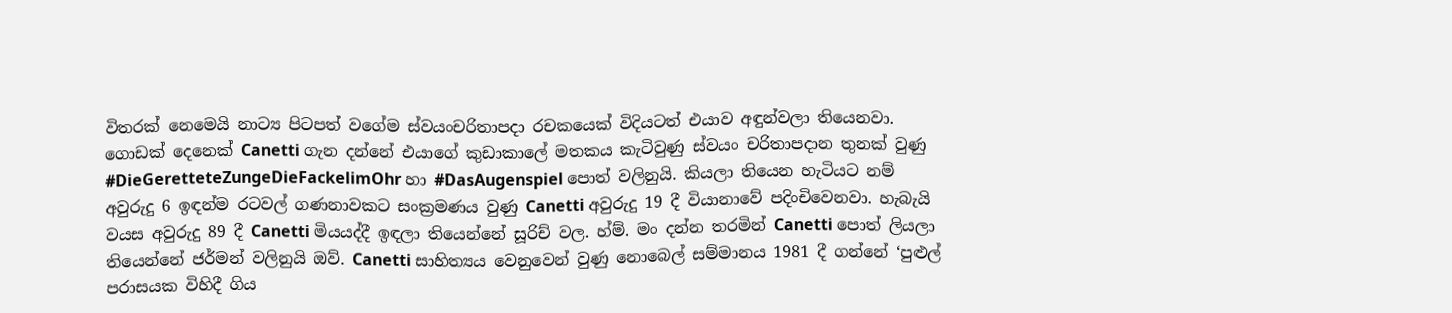විතරක් නෙමෙයි නාට්‍ය පිටපත් වගේම ස්වයංචරිතාපදා රචකයෙක් විදියටත් එයාව අඳුන්වලා තියෙනවා. ගොඩක් දෙනෙක් Canetti ගැන දන්නේ එයාගේ කුඩාකාලේ මතකය කැටිවුණු ස්වයං චරිතාපදාන තුනක් වුණු #DieGeretteteZungeDieFackelimOhr හා #DasAugenspiel පොත් වලිනුයි. කියලා තියෙන හැටියට නම් අවුරුදු 6 ඉඳන්ම රටවල් ගණනාවකට සංක්‍රමණය වුණු Canetti අවුරුදු 19 දී වියානාවේ පදිංචිවෙනවා. හැබැයි වයස අවුරුදු 89 දී Canetti මියයද්දී ඉඳලා තියෙන්නේ සූරිච් වල. හ්ම්. මං දන්න තරමින් Canetti පොත් ලියලා තියෙන්නේ ජර්මන් වලිනුයි ඔව්. Canetti සාහිත්‍යය වෙනුවෙන් වුණු නොබෙල් සම්මානය 1981 දී ගන්නේ ‘පුළුල් පරාසයක විහිදී ගිය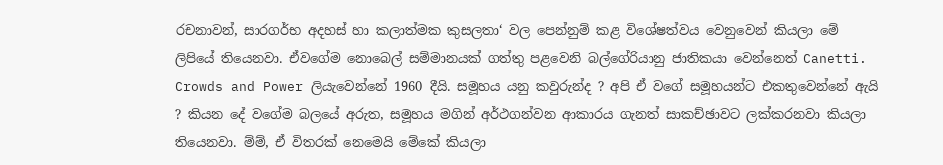රචනාවන්, සාරගර්භ අදහස් හා කලාත්මක කුසලතා‘ වල පෙන්නුම් කළ විශේෂත්වය වෙනුවෙන් කියලා මේ ලිපියේ තියෙනවා. ඒවගේම නොබෙල් සම්මානයක් ගත්තු පළවෙනි බල්ගේරියානු ජාතිකයා වෙන්නෙත් Canetti. Crowds and Power ලියැවෙන්නේ 1960 දීයි. සමූහය යනු කවුරුන්ද ? අපි ඒ වගේ සමූහයන්ට එකතුවෙන්නේ ඇයි ? කියන දේ වගේම බලයේ අරුත, සමූහය මගින් අර්ථගන්වන ආකාරය ගැනත් සාකච්ඡාවට ලක්කරනවා කියලා තියෙනවා. ම්ම්, ඒ විතරක් නෙමෙයි මේකේ කියලා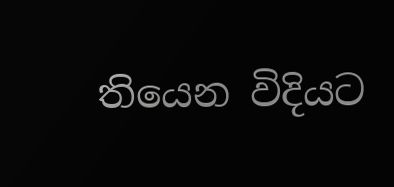තියෙන විදියට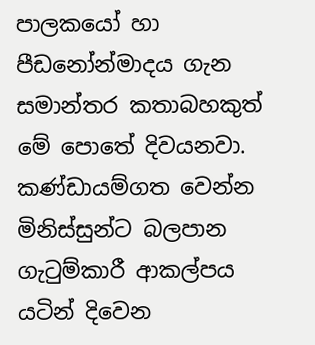පාලකයෝ හා පීඩනෝන්මාදය ගැන සමාන්තර කතාබහකුත් මේ පොතේ දිවයනවා. කණ්ඩායම්ගත වෙන්න මිනිස්සුන්ට බලපාන ගැටුම්කාරී ආකල්පය යටින් දිවෙන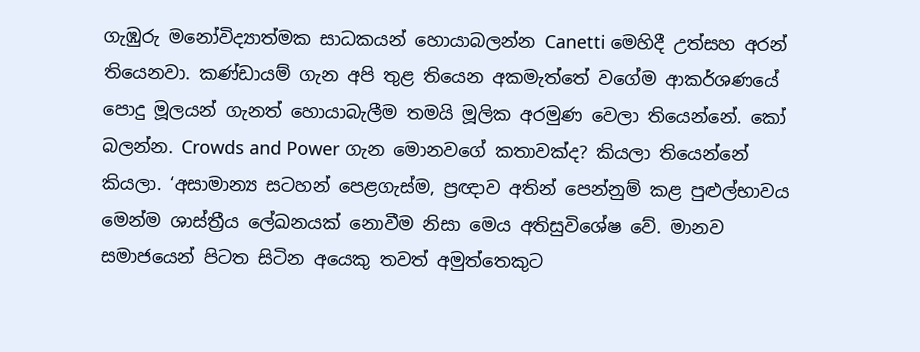ගැඹුරු මනෝවිද්‍යාත්මක සාධකයන් හොයාබලන්න Canetti මෙහිදී උත්සහ අරන් තියෙනවා. කණ්ඩායම් ගැන අපි තුළ තියෙන අකමැත්තේ වගේම ආකර්ශණයේ පොදු මූලයන් ගැනත් හොයාබැලීම තමයි මූලික අරමුණ වෙලා තියෙන්නේ. කෝ බලන්න. Crowds and Power ගැන මොනවගේ කතාවක්ද? කියලා තියෙන්නේ කියලා. ‘අසාමාන්‍ය සටහන් පෙළගැස්ම, ප්‍රඥාව අතින් පෙන්නුම් කළ පුළුල්භාවය මෙන්ම ශාස්ත්‍රීය ලේඛනයක් නොවීම නිසා මෙය අතිසුවිශේෂ වේ. මානව සමාජයෙන් පිටත සිටින අයෙකු තවත් අමුත්තෙකුට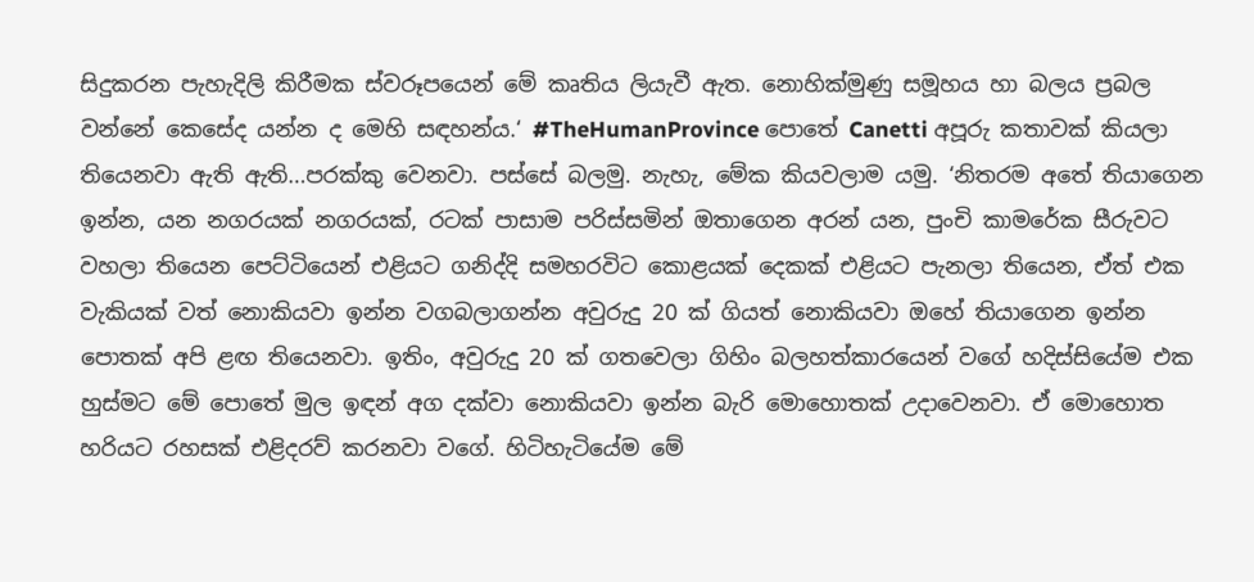සිදුකරන පැහැදිලි කිරීමක ස්වරූපයෙන් මේ කෘතිය ලියැවී ඇත. නොහික්මුණු සමූහය හා බලය ප්‍රබල වන්නේ කෙසේද යන්න ද මෙහි සඳහන්ය.‘ #TheHumanProvince පොතේ Canetti අපූරු කතාවක් කියලා තියෙනවා ඇති ඇති...පරක්කු වෙනවා. පස්සේ බලමු. නැහැ, මේක කියවලාම යමු. ‘නිතරම අතේ තියාගෙන ඉන්න, යන නගරයක් නගරයක්, රටක් පාසාම පරිස්සමින් ඔතාගෙන අරන් යන, පුංචි කාමරේක සීරුවට වහලා තියෙන පෙට්ටියෙන් එළියට ගනිද්දි සමහරවිට කොළයක් දෙකක් එළියට පැනලා තියෙන, ඒත් එක වැකියක් වත් නොකියවා ඉන්න වගබලාගන්න අවුරුදු 20 ක් ගියත් නොකියවා ඔහේ තියාගෙන ඉන්න පොතක් අපි ළඟ තියෙනවා. ඉතිං, අවුරුදු 20 ක් ගතවෙලා ගිහිං බලහත්කාරයෙන් වගේ හදිස්සියේම එක හුස්මට මේ පොතේ මුල ඉඳන් අග දක්වා නොකියවා ඉන්න බැරි මොහොතක් උදාවෙනවා. ඒ මොහොත හරියට රහසක් එළිදරව් කරනවා වගේ. හිටිහැටියේම මේ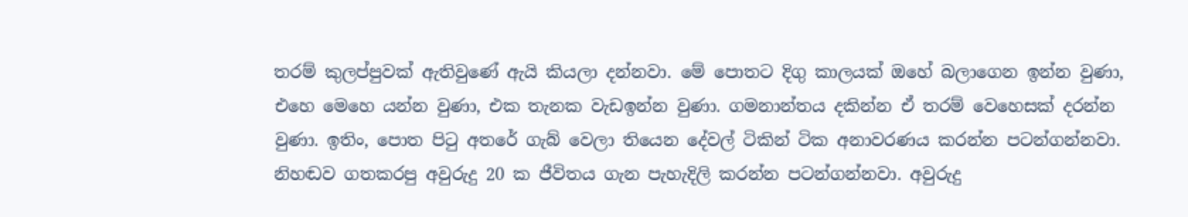තරම් කුලප්පුවක් ඇතිවුණේ ඇයි කියලා දන්නවා. මේ පොතට දිගු කාලයක් ඔහේ බලාගෙන ඉන්න වුණා, එහෙ මෙහෙ යන්න වුණා, එක තැනක වැඩඉන්න වුණා. ගමනාන්තය දකින්න ඒ තරම් වෙහෙසක් දරන්න වුණා. ඉතිං, පොත පිටු අතරේ ගැබ් වෙලා තියෙන දේවල් ටිකින් ටික අනාවරණය කරන්න පටන්ගන්නවා. නිහඬව ගතකරපු අවුරුදු 20 ක ජීවිතය ගැන පැහැදිලි කරන්න පටන්ගන්නවා. අවුරුදු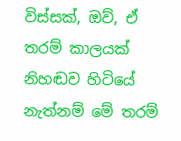විස්සක්, ඔව්, ඒ තරම් කාලයක් නිහඬව හිටියේ නැත්නම් මේ තරම්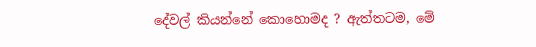දේවල් කියන්නේ කොහොමද ? ඇත්තටම, මේ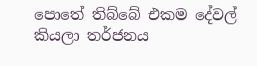පොතේ තිබ්බේ එකම දේවල් කියලා තර්ජනය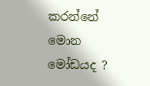කරන්නේ මොන මෝඩයද ?